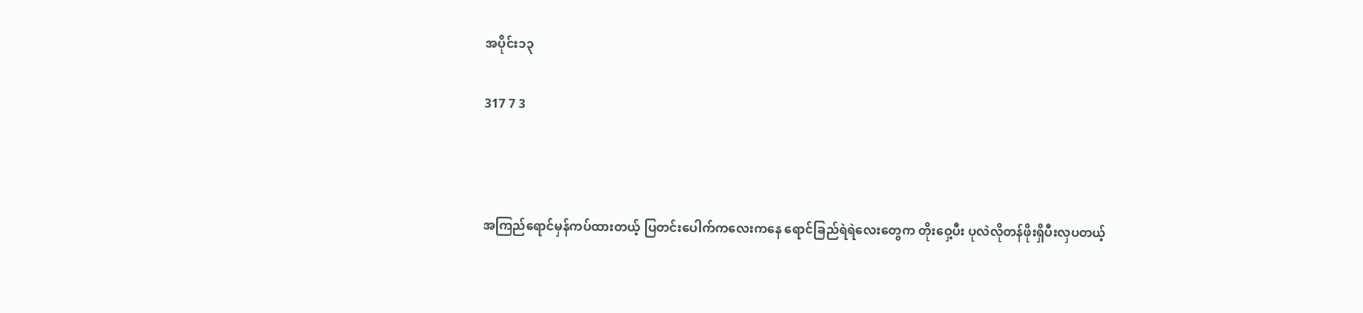အပိုင်း၁၃

317 7 3



အကြည်ရောင်မှန်ကပ်ထားတယ့် ပြတင်းပေါက်ကလေးကနေ ရောင်ခြည်ရဲရဲလေးတွေက တိုးဝှေ့ပီး ပုလဲလိုတန်ဖိုးရှိပီးလှပတယ့်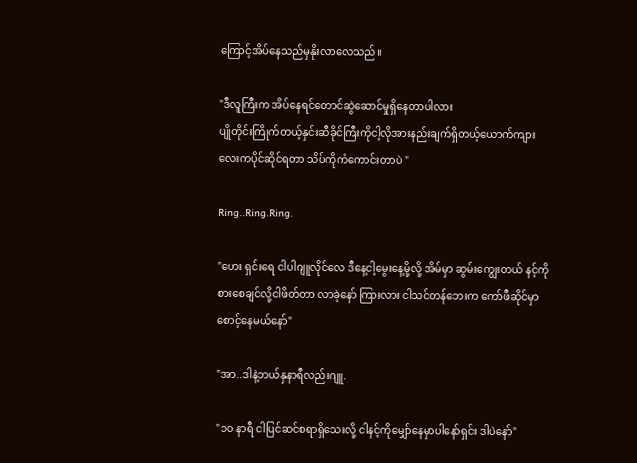ကြောင့်အိပ်နေသည်မှနိုးလာလေသည်။

"ဒီလူကြီးက အိပ်နေရင်တောင်ဆွဲဆောင်မှုရှိနေတာပါလား
ပျိုတိုင်းကြိုက်တယ့်နှင်းဆီခိုင်ကြီးကိုငါ့လိုအားနည်းချက်ရှိတယ့်ယောက်ကျားလေးကပိုင်ဆိုင်ရတာ သိပ်ကိုကံကောင်းတာပဲ "

Ring..Ring.Ring.

"ဟေး ရှင်းရေ ငါပါဂျူလိုင်လေ ဒီနေ့ငါ့မွေးနေ့မို့လို့ အိမ်မှာ ဆွမ်းကျွေးတယ် နင့်ကိုစားစေချင်လို့ငါဖိတ်တာ လာခဲ့နော် ကြားလား ငါသင်တန်ဘေးက ကော်ဖီဆိုင်မှာစောင့်နေမယ်နော်"

"အာ..ဒါနဲ့ဘယ်နှနာရီလည်းဂျူ.

"၁၀ နာရီ ငါပြင်ဆင်စရာရှိသေးလို့ ငါနင့်ကိုမျှော်နေမှာပါနော်ရှင်း ဒါပဲနော်"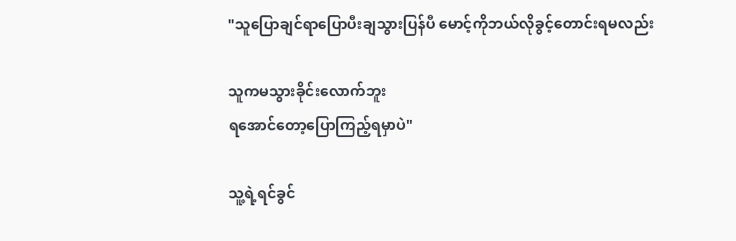"သူပြောချင်ရာပြောပီးချသွားပြန်ပီ မောင့်ကိုဘယ်လိုခွင့်တောင်းရမလည်း

သူကမသွားခိုင်းလောက်ဘူး
ရအောင်တော့ပြောကြည့်ရမှာပဲ"

သူ့ရဲ့ရင်ခွင်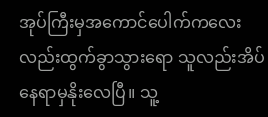အုပ်ကြီးမှအကောင်ပေါက်ကလေးလည်းထွက်ခွာသွားရော သူလည်းအိပ်နေရာမှနိုးလေပြီ။ သူ့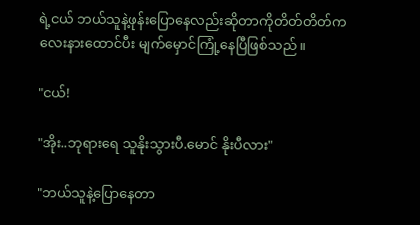ရဲ့ငယ် ဘယ်သူနဲ့ဖုန်းပြောနေလည်းဆိုတာကိုတိတ်တိတ်ကလေးနားထောင်ပီး မျက်မှောင်ကြုံ့နေပြီဖြစ်သည်။

"ငယ်!

"အိုး..ဘုရားရေ သူနိုးသွားပီ.မောင် နိုးပီလား"

"ဘယ်သူနဲ့ပြောနေတာ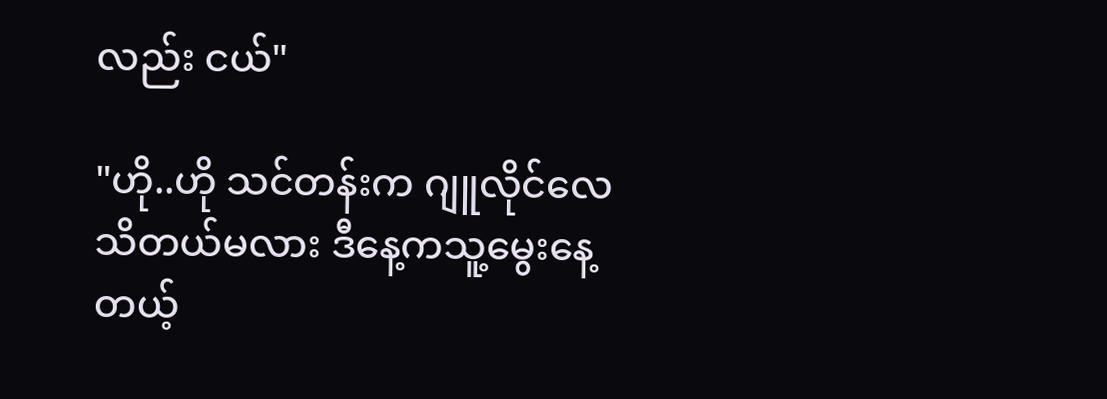လည်း ငယ်"

"ဟို..ဟို သင်တန်းက ဂျူလိုင်လေသိတယ်မလား ဒီနေ့ကသူ့မွေးနေ့တယ့်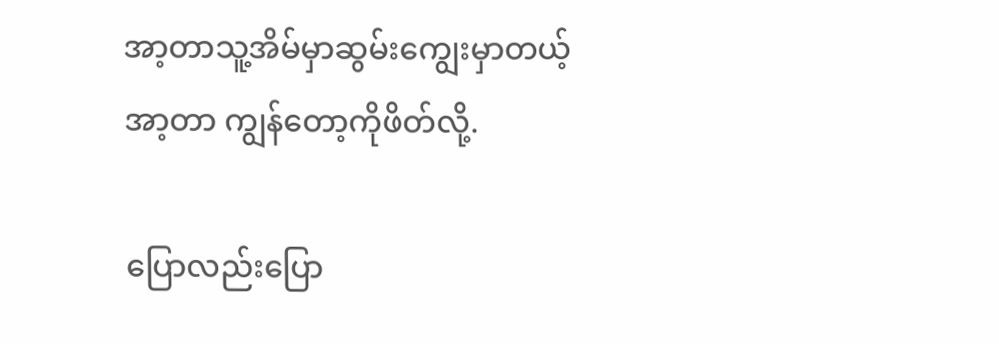အာ့တာသူ့အိမ်မှာဆွမ်းကျွေးမှာတယ့်အာ့တာ ကျွန်တော့ကိုဖိတ်လို့.

ပြောလည်းပြော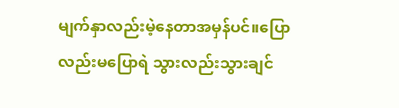မျက်နှာလည်းမဲ့နေတာအမှန်ပင်။ပြောလည်းမပြောရဲ သွားလည်းသွားချင်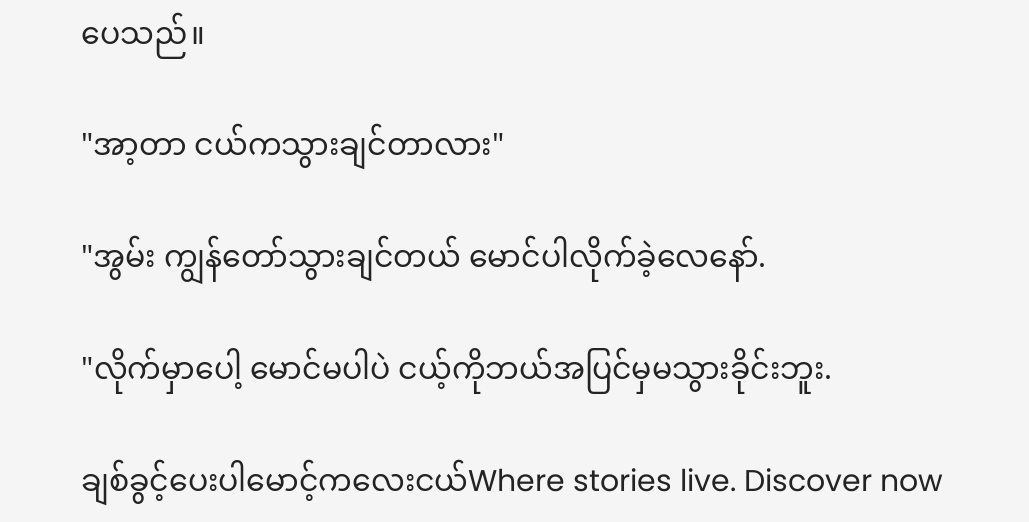ပေသည်။

"အာ့တာ ငယ်ကသွားချင်တာလား"

"အွမ်း ကျွန်တော်သွားချင်တယ် မောင်ပါလိုက်ခဲ့လေနော်.

"လိုက်မှာပေါ့ မောင်မပါပဲ ငယ့်ကိုဘယ်အပြင်မှမသွားခိုင်းဘူး.

ချစ်ခွင့်ပေးပါမောင့်ကလေးငယ်Where stories live. Discover now